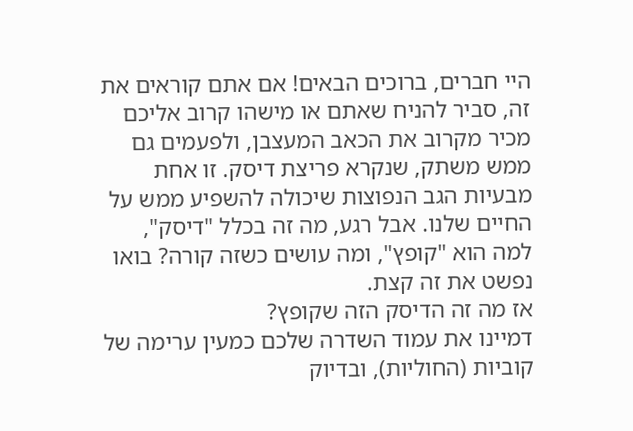היי חברים, ברוכים הבאים! אם אתם קוראים את זה, סביר להניח שאתם או מישהו קרוב אליכם מכיר מקרוב את הכאב המעצבן, ולפעמים גם ממש משתק, שנקרא פריצת דיסק. זו אחת מבעיות הגב הנפוצות שיכולה להשפיע ממש על החיים שלנו. אבל רגע, מה זה בכלל "דיסק", למה הוא "קופץ", ומה עושים כשזה קורה? בואו נפשט את זה קצת.
אז מה זה הדיסק הזה שקופץ?
דמיינו את עמוד השדרה שלכם כמעין ערימה של קוביות (החוליות), ובדיוק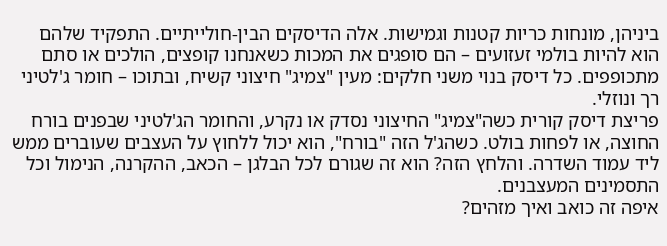ביניהן, מונחות כריות קטנות וגמישות. אלה הדיסקים הבין-חולייתיים. התפקיד שלהם הוא להיות בולמי זעזועים – הם סופגים את המכות כשאנחנו קופצים, הולכים או סתם מתכופפים. כל דיסק בנוי משני חלקים: מעין "צמיג" חיצוני קשיח, ובתוכו – חומר ג'לטיני רך ונוזלי.
פריצת דיסק קורית כשה"צמיג" החיצוני נסדק או נקרע, והחומר הג'לטיני שבפנים בורח החוצה, או לפחות בולט. כשהג'ל הזה "בורח", הוא יכול ללחוץ על העצבים שעוברים ממש ליד עמוד השדרה. והלחץ הזה? הוא זה שגורם לכל הבלגן – הכאב, ההקרנה, הנימול וכל התסמינים המעצבנים.
איפה זה כואב ואיך מזהים?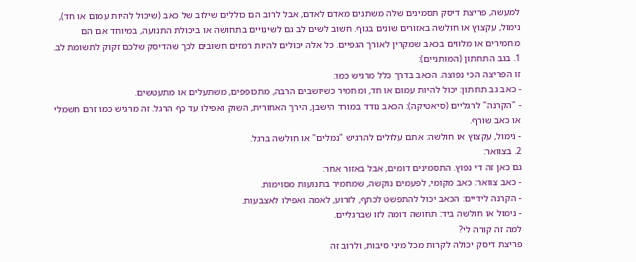למעשה, פריצת דיסק תסמינים שלה משתנים מאדם לאדם, אבל לרוב הם כוללים שילוב של כאב (שיכול להיות עמום או חד), נימול, עקצוץ או חולשה באזורים שונים בגוף. חשוב לשים לב גם לשינויים בתחושה או ביכולת התנועה, במיוחד אם הם מחמירים או מלווים בכאב שמקרין לאורך הגפיים. כל אלה יכולים להיות רמזים חשובים לכך שהדיסק שלכם זקוק לתשומת לב.
1. בגב התחתון (המותניים):
זו הפריצה הכי נפוצה. הכאב בדרך כלל מרגיש כמו:
- כאב גב תחתון: יכול להיות עמום או חד, ומחמיר כשיושבים הרבה, מתכופפים, משתעלים או מתעטשים.
- "הקרנה" לרגליים (סיאטיקה): הכאב נודד במורד הישבן, הירך האחורית, השוק ואפילו עד כף הרגל. זה מרגיש כמו זרם חשמלי או כאב שורף.
- נימול, עקצוץ או חולשה: אתם עלולים להרגיש "נמלים" או חולשה ברגל.
2. בצוואר:
גם כאן זה די נפוץ. התסמינים דומים, אבל באזור אחר:
- כאב צוואר: כאב מקומי, לפעמים נוקשה, שמחמיר בתנועות מסוימות.
- הקרנה לידיים: הכאב יכול להתפשט לכתף, לזרוע, לאמה ואפילו לאצבעות.
- נימול או חולשה ביד: תחושה דומה לזו שברגליים.
למה זה קורה לי?
פריצת דיסק יכולה לקרות מכל מיני סיבות, ולרוב זה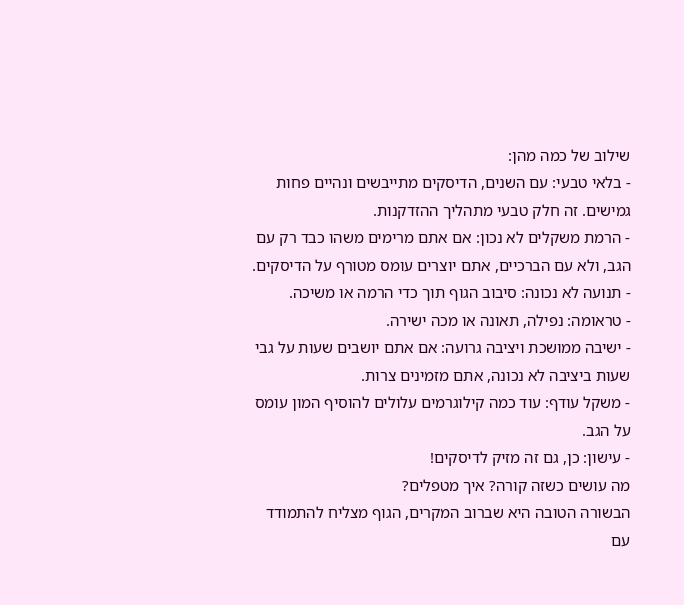שילוב של כמה מהן:
- בלאי טבעי: עם השנים, הדיסקים מתייבשים ונהיים פחות גמישים. זה חלק טבעי מתהליך ההזדקנות.
- הרמת משקלים לא נכון: אם אתם מרימים משהו כבד רק עם הגב, ולא עם הברכיים, אתם יוצרים עומס מטורף על הדיסקים.
- תנועה לא נכונה: סיבוב הגוף תוך כדי הרמה או משיכה.
- טראומה: נפילה, תאונה או מכה ישירה.
- ישיבה ממושכת ויציבה גרועה: אם אתם יושבים שעות על גבי שעות ביציבה לא נכונה, אתם מזמינים צרות.
- משקל עודף: עוד כמה קילוגרמים עלולים להוסיף המון עומס על הגב.
- עישון: כן, גם זה מזיק לדיסקים!
מה עושים כשזה קורה? איך מטפלים?
הבשורה הטובה היא שברוב המקרים, הגוף מצליח להתמודד עם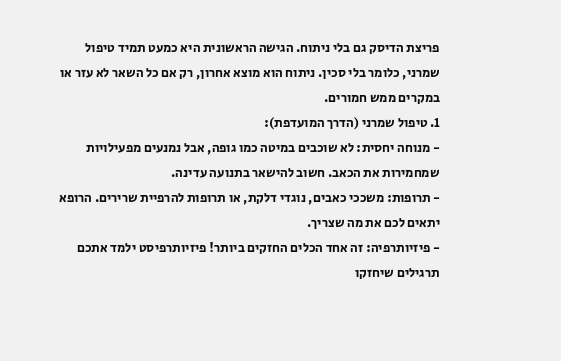פריצת הדיסק גם בלי ניתוח. הגישה הראשונית היא כמעט תמיד טיפול שמרני, כלומר בלי סכין. ניתוח הוא מוצא אחרון, רק אם כל השאר לא עזר או במקרים ממש חמורים.
1. טיפול שמרני (הדרך המועדפת):
- מנוחה יחסית: לא שוכבים במיטה כמו גופה, אבל נמנעים מפעילויות שמחמירות את הכאב. חשוב להישאר בתנועה עדינה.
- תרופות: משככי כאבים, נוגדי דלקת, או תרופות להרפיית שרירים. הרופא יתאים לכם את מה שצריך.
- פיזיותרפיה: זה אחד הכלים החזקים ביותר! פיזיותרפיסט ילמד אתכם תרגילים שיחזקו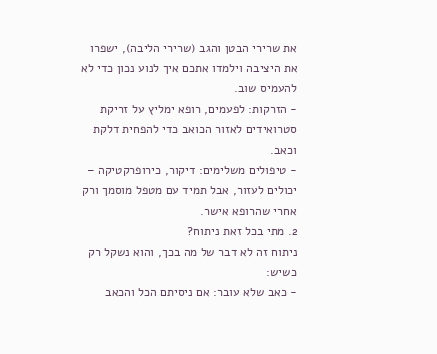את שרירי הבטן והגב (שרירי הליבה), ישפרו את היציבה וילמדו אתכם איך לנוע נכון כדי לא להעמיס שוב.
- הזרקות: לפעמים, רופא ימליץ על זריקת סטרואידים לאזור הכואב כדי להפחית דלקת וכאב.
- טיפולים משלימים: דיקור, כירופרקטיקה – יכולים לעזור, אבל תמיד עם מטפל מוסמך ורק אחרי שהרופא אישר.
2. מתי בכל זאת ניתוח?
ניתוח זה לא דבר של מה בכך, והוא נשקל רק כשיש:
- כאב שלא עובר: אם ניסיתם הכל והכאב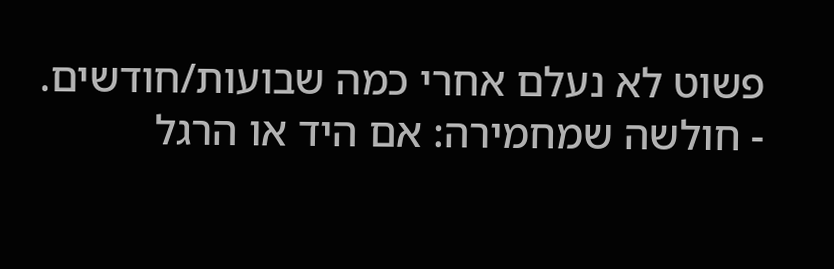פשוט לא נעלם אחרי כמה שבועות/חודשים.
- חולשה שמחמירה: אם היד או הרגל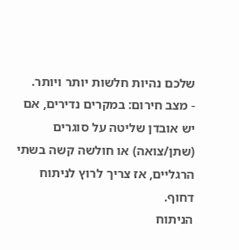שלכם נהיות חלשות יותר ויותר.
- מצב חירום: במקרים נדירים, אם יש אובדן שליטה על סוגרים (שתן/צואה) או חולשה קשה בשתי הרגליים, אז צריך לרוץ לניתוח דחוף.
הניתוח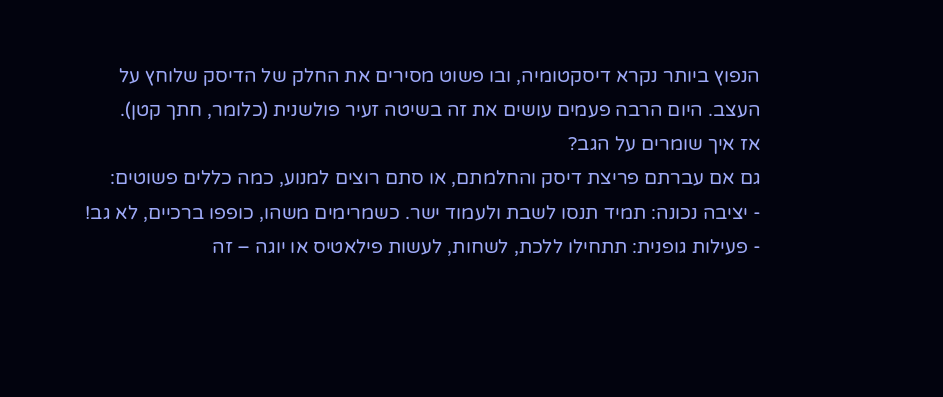הנפוץ ביותר נקרא דיסקטומיה, ובו פשוט מסירים את החלק של הדיסק שלוחץ על העצב. היום הרבה פעמים עושים את זה בשיטה זעיר פולשנית (כלומר, חתך קטן).
אז איך שומרים על הגב?
גם אם עברתם פריצת דיסק והחלמתם, או סתם רוצים למנוע, כמה כללים פשוטים:
- יציבה נכונה: תמיד תנסו לשבת ולעמוד ישר. כשמרימים משהו, כופפו ברכיים, לא גב!
- פעילות גופנית: תתחילו ללכת, לשחות, לעשות פילאטיס או יוגה – זה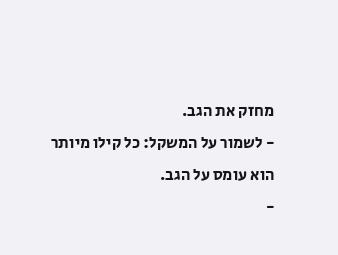מחזק את הגב.
- לשמור על המשקל: כל קילו מיותר הוא עומס על הגב.
-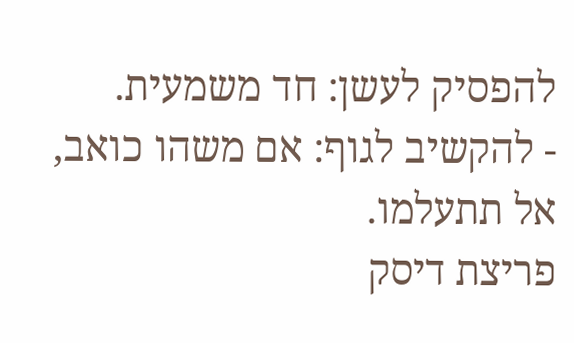להפסיק לעשן: חד משמעית.
- להקשיב לגוף: אם משהו כואב, אל תתעלמו.
פריצת דיסק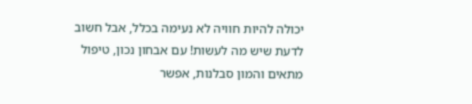יכולה להיות חוויה לא נעימה בכלל, אבל חשוב לדעת שיש מה לעשות! עם אבחון נכון, טיפול מתאים והמון סבלנות, אפשר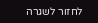לחזור לשגרה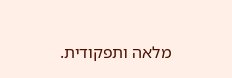מלאה ותפקודית.